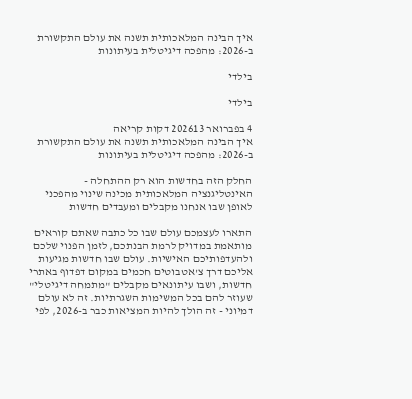איך הבינה המלאכותית תשנה את עולם התקשורת ב-2026: מהפכה דיגיטלית בעיתונות

בילדי

בילדי

4 בפברואר 202613 דקות קריאה
איך הבינה המלאכותית תשנה את עולם התקשורת ב-2026: מהפכה דיגיטלית בעיתונות

החלק הזה בחדשות הוא רק ההתחלה - האינטליגנציה המלאכותית מכינה שינוי מהפכני לאופן שבו אנחנו מקבלים ומעבדים חדשות

התארו לעצמכם עולם שבו כל כתבה שאתם קוראים מותאמת במדויק לרמת הבנתכם, לזמן הפנוי שלכם ולהעדפותיכם האישיות. עולם שבו חדשות מגיעות אליכם דרך צ'אטבוטים חכמים במקום דפדוף באתרי חדשות, ושבו עיתונאים מקבלים "מתמחה דיגיטלי" שעוזר להם בכל המשימות השגרתיות. זה לא עולם דמיוני - זה הולך להיות המציאות כבר ב-2026, לפי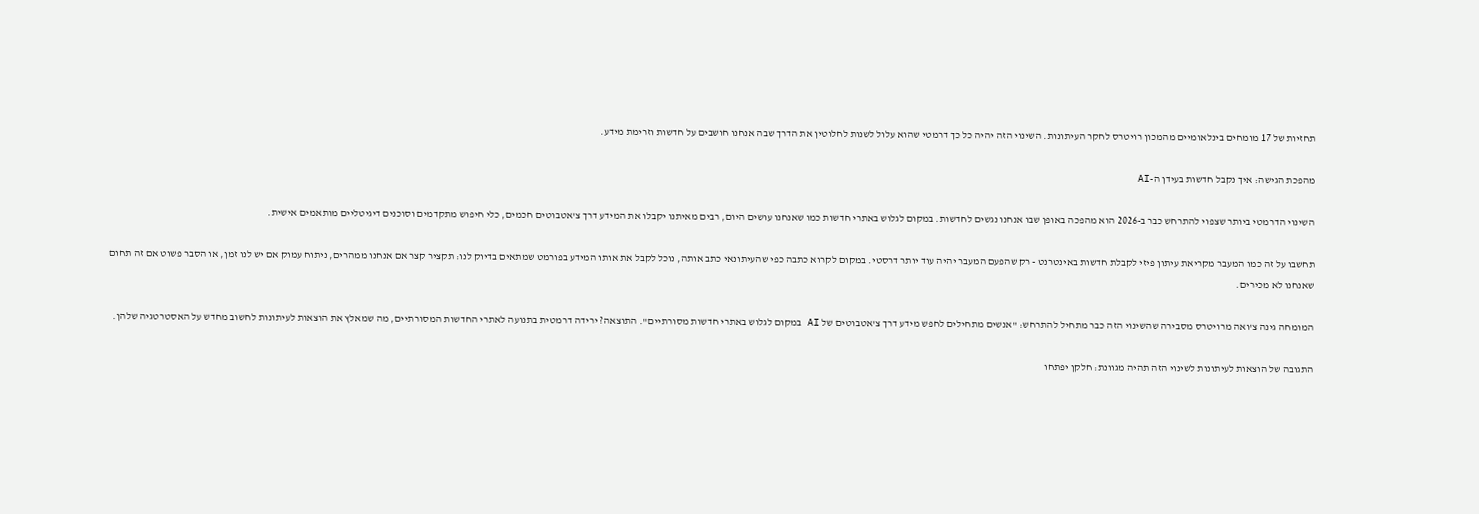תחזיות של 17 מומחים בינלאומיים מהמכון רויטרס לחקר העיתונות. השינוי הזה יהיה כל כך דרמטי שהוא עלול לשנות לחלוטין את הדרך שבה אנחנו חושבים על חדשות וזרימת מידע.

מהפכת הגישה: איך נקבל חדשות בעידן ה-AI

השינוי הדרמטי ביותר שצפוי להתרחש כבר ב-2026 הוא מהפכה באופן שבו אנחנו נגשים לחדשות. במקום לגלוש באתרי חדשות כמו שאנחנו עושים היום, רבים מאיתנו יקבלו את המידע דרך צ'אטבוטים חכמים, כלי חיפוש מתקדמים וסוכנים דיגיטליים מותאמים אישית.

תחשבו על זה כמו המעבר מקריאת עיתון פיזי לקבלת חדשות באינטרנט - רק שהפעם המעבר יהיה עוד יותר דרסטי. במקום לקרוא כתבה כפי שהעיתונאי כתב אותה, נוכל לקבל את אותו המידע בפורמט שמתאים בדיוק לנו: תקציר קצר אם אנחנו ממהרים, ניתוח עמוק אם יש לנו זמן, או הסבר פשוט אם זה תחום שאנחנו לא מכירים.

המומחה גינה צ'ואה מרויטרס מסבירה שהשינוי הזה כבר מתחיל להתרחש: "אנשים מתחילים לחפש מידע דרך צ'אטבוטים של AI במקום לגלוש באתרי חדשות מסורתיים". התוצאה? ירידה דרמטית בתנועה לאתרי החדשות המסורתיים, מה שמאלץ את הוצאות לעיתונות לחשוב מחדש על האסטרטגיה שלהן.

התגובה של הוצאות לעיתונות לשינוי הזה תהיה מגוונת: חלקן יפתחו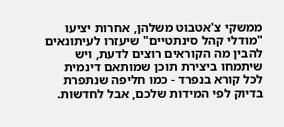ממשקי צ'אטבוט משלהן, אחרות יציעו "מודלי קהל סינתטיים" שיעזרו לעיתונאים להבין מה הקוראים רוצים לדעת, ויש שיתמחו ביצירת תוכן שמותאם דינמית לכל קורא בנפרד - כמו חליפה שנתפרת בדיוק לפי המידות שלכם, אבל לחדשות.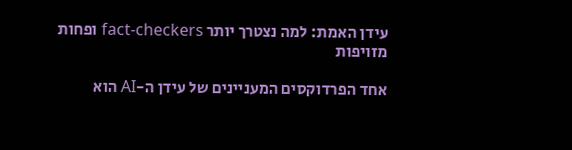עידן האמת: למה נצטרך יותר fact-checkers ופחות מזויפות

אחד הפרדוקסים המעניינים של עידן ה-AI הוא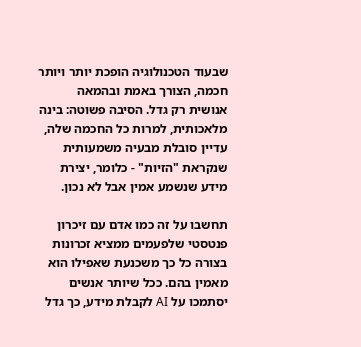שבעוד הטכנולוגיה הופכת יותר ויותר חכמה, הצורך באמת ובהמאה אנושית רק גדל. הסיבה פשוטה: בינה מלאכותית, למרות כל החכמה שלה, עדיין סובלת מבעיה משמעותית שנקראת "הזיות" - כלומר, יצירת מידע שנשמע אמין אבל לא נכון.

תחשבו על זה כמו אדם עם זיכרון פנטסטי שלפעמים ממציא זכרונות בצורה כל כך משכנעת שאפילו הוא מאמין בהם. ככל שיותר אנשים יסתמכו על AI לקבלת מידע, כך גדל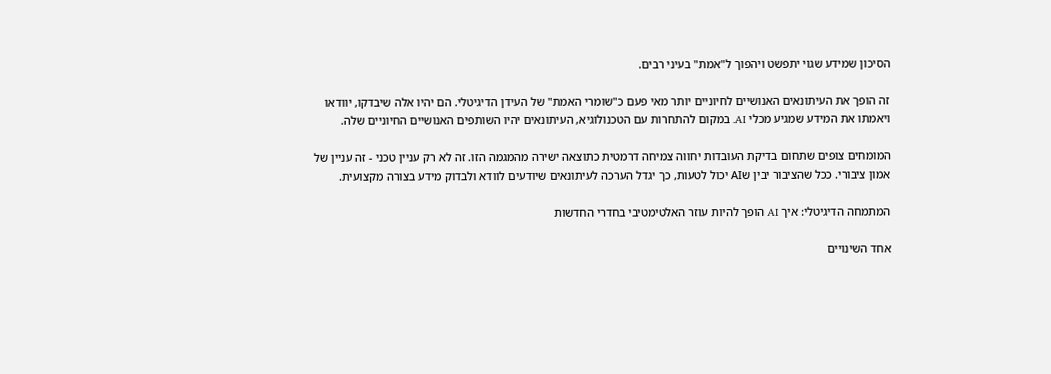הסיכון שמידע שגוי יתפשט ויהפוך ל"אמת" בעיני רבים.

זה הופך את העיתונאים האנושיים לחיוניים יותר מאי פעם כ"שומרי האמת" של העידן הדיגיטלי. הם יהיו אלה שיבדקו, יוודאו ויאמתו את המידע שמגיע מכלי AI. במקום להתחרות עם הטכנולוגיא, העיתונאים יהיו השותפים האנושיים החיוניים שלה.

המומחים צופים שתחום בדיקת העובדות יחווה צמיחה דרמטית כתוצאה ישירה מהמגמה הזו. זה לא רק עניין טכני - זה עניין של אמון ציבורי. ככל שהציבור יבין שAI יכול לטעות, כך יגדל הערכה לעיתונאים שיודעים לוודא ולבדוק מידע בצורה מקצועית.

המתמחה הדיגיטלי: איך AI הופך להיות עוזר האלטימטיבי בחדרי החדשות

אחד השינויים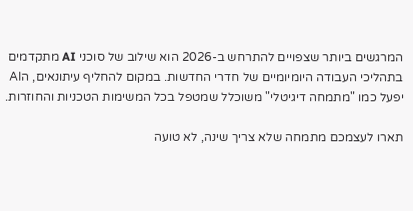המרגשים ביותר שצפויים להתרחש ב-2026 הוא שילוב של סוכני AI מתקדמים בתהליכי העבודה היומיומיים של חדרי החדשות. במקום להחליף עיתונאים, הAI יפעל כמו "מתמחה דיגיטלי" משוכלל שמטפל בכל המשימות הטכניות והחוזרות.

תארו לעצמכם מתמחה שלא צריך שינה, לא טועה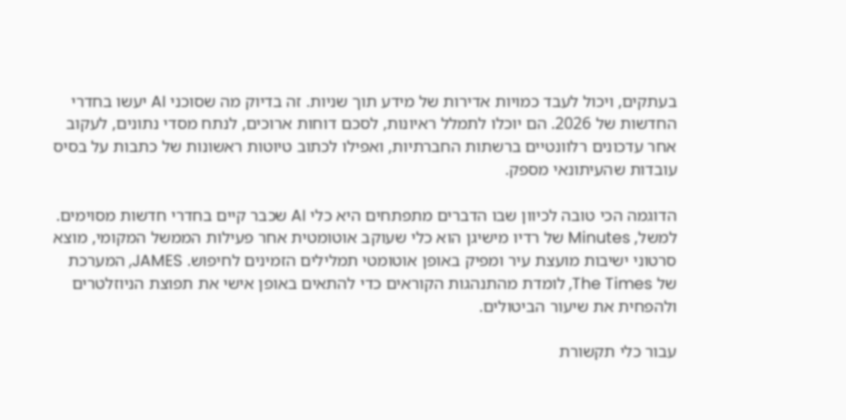בעתקים, ויכול לעבד כמויות אדירות של מידע תוך שניות. זה בדיוק מה שסוכני AI יעשו בחדרי החדשות של 2026. הם יוכלו לתמלל ראיונות, לסכם דוחות ארוכים, לנתח מסדי נתונים, לעקוב אחר עדכונים רלוונטיים ברשתות החברתיות, ואפילו לכתוב טיוטות ראשונות של כתבות על בסיס עובדות שהעיתונאי מספק.

הדוגמה הכי טובה לכיוון שבו הדברים מתפתחים היא כלי AI שכבר קיים בחדרי חדשות מסוימים. למשל, Minutes של רדיו מישיגן הוא כלי שעוקב אוטומטית אחר פעילות הממשל המקומי, מוצא סרטוני ישיבות מועצת עיר ומפיק באופן אוטומטי תמלילים הזמינים לחיפוש. JAMES, המערכת של The Times, לומדת מהתנהגות הקוראים כדי להתאים באופן אישי את תפוצת הניוזלטרים ולהפחית את שיעור הביטולים.

עבור כלי תקשורת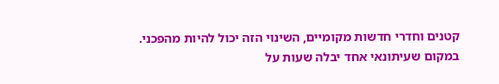קטנים וחדרי חדשות מקומיים, השינוי הזה יכול להיות מהפכני. במקום שעיתונאי אחד יבלה שעות על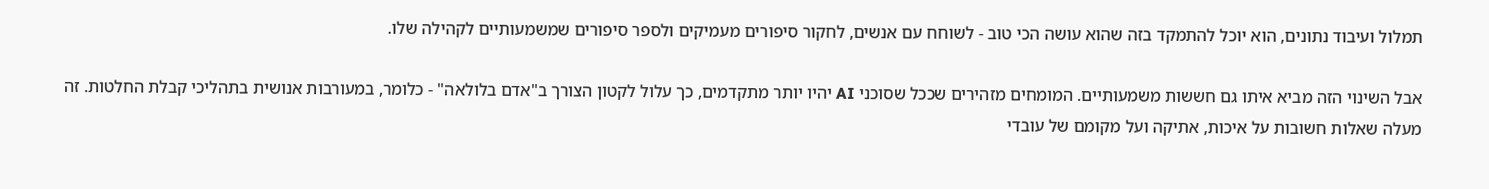תמלול ועיבוד נתונים, הוא יוכל להתמקד בזה שהוא עושה הכי טוב - לשוחח עם אנשים, לחקור סיפורים מעמיקים ולספר סיפורים שמשמעותיים לקהילה שלו.

אבל השינוי הזה מביא איתו גם חששות משמעותיים. המומחים מזהירים שככל שסוכני AI יהיו יותר מתקדמים, כך עלול לקטון הצורך ב"אדם בלולאה" - כלומר, במעורבות אנושית בתהליכי קבלת החלטות. זה מעלה שאלות חשובות על איכות, אתיקה ועל מקומם של עובדי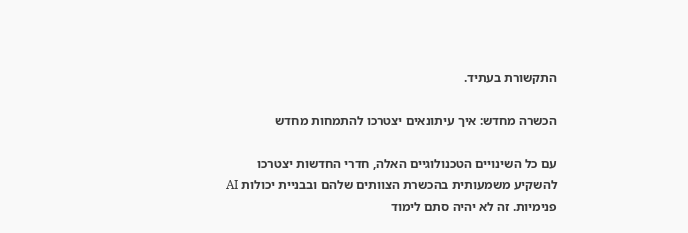התקשורת בעתיד.

הכשרה מחדש: איך עיתונאים יצטרכו להתמחות מחדש

עם כל השינויים הטכנולוגיים האלה, חדרי החדשות יצטרכו להשקיע משמעותית בהכשרת הצוותים שלהם ובבניית יכולות AI פנימיות. זה לא יהיה סתם לימוד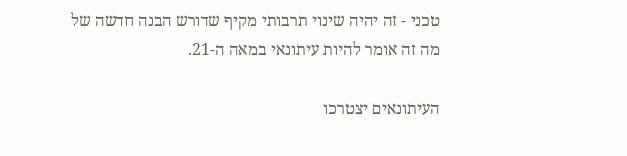טכני - זה יהיה שינוי תרבותי מקיף שדורש הבנה חדשה של מה זה אומר להיות עיתונאי במאה ה-21.

העיתונאים יצטרכו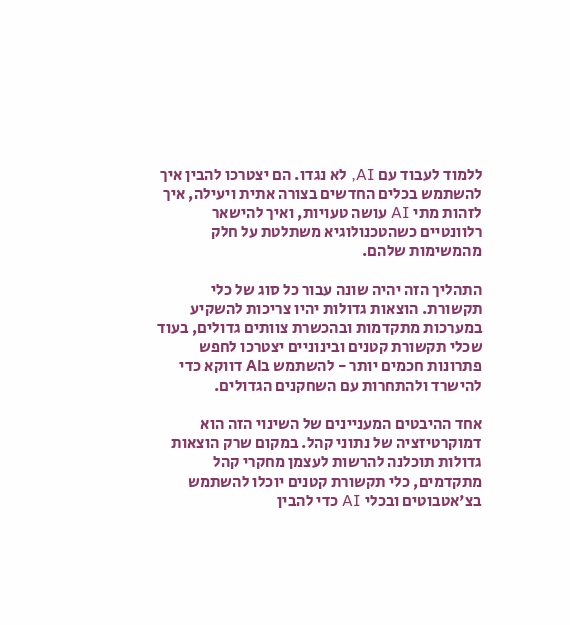ללמוד לעבוד עם AI, לא נגדו. הם יצטרכו להבין איך להשתמש בכלים החדשים בצורה אתית ויעילה, איך לזהות מתי AI עושה טעויות, ואיך להישאר רלוונטיים כשהטכנולוגיא משתלטת על חלק מהמשימות שלהם.

התהליך הזה יהיה שונה עבור כל סוג של כלי תקשורת. הוצאות גדולות יהיו צריכות להשקיע במערכות מתקדמות ובהכשרת צוותים גדולים, בעוד שכלי תקשורת קטנים ובינוניים יצטרכו לחפש פתרונות חכמים יותר - להשתמש בAI דווקא כדי להישרד ולהתחרות עם השחקנים הגדולים.

אחד ההיבטים המעניינים של השינוי הזה הוא דמוקרטיזציה של נתוני קהל. במקום שרק הוצאות גדולות תוכלנה להרשות לעצמן מחקרי קהל מתקדמים, כלי תקשורת קטנים יוכלו להשתמש בצ'אטבוטים ובכלי AI כדי להבין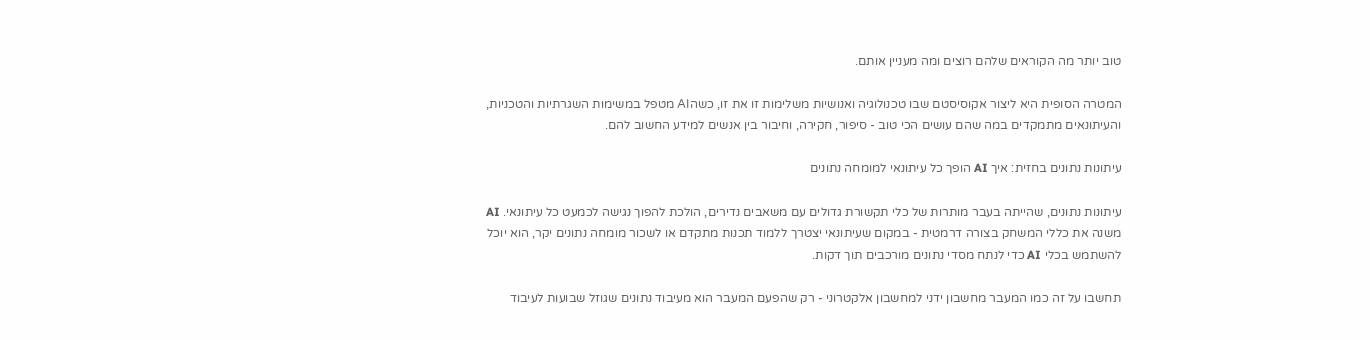טוב יותר מה הקוראים שלהם רוצים ומה מעניין אותם.

המטרה הסופית היא ליצור אקוסיסטם שבו טכנולוגיה ואנושיות משלימות זו את זו, כשהAI מטפל במשימות השגרתיות והטכניות, והעיתונאים מתמקדים במה שהם עושים הכי טוב - סיפור, חקירה, וחיבור בין אנשים למידע החשוב להם.

עיתונות נתונים בחזית: איך AI הופך כל עיתונאי למומחה נתונים

עיתונות נתונים, שהייתה בעבר מותרות של כלי תקשורת גדולים עם משאבים נדירים, הולכת להפוך נגישה לכמעט כל עיתונאי. AI משנה את כללי המשחק בצורה דרמטית - במקום שעיתונאי יצטרך ללמוד תכנות מתקדם או לשכור מומחה נתונים יקר, הוא יוכל להשתמש בכלי AI כדי לנתח מסדי נתונים מורכבים תוך דקות.

תחשבו על זה כמו המעבר מחשבון ידני למחשבון אלקטרוני - רק שהפעם המעבר הוא מעיבוד נתונים שגוזל שבועות לעיבוד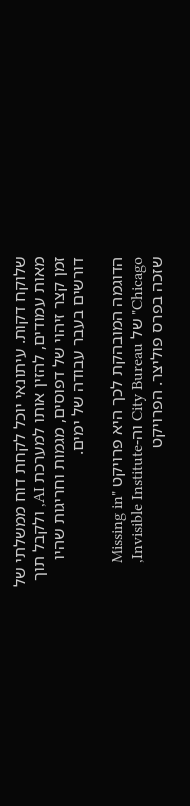שלוקח דקות. עיתונאי יוכל לקחת דוח ממשלתי של מאות עמודים, להזין אותו למערכת AI, ולקבל תוך זמן קצר זיהוי של דפוסים, מגמות וחריגות שהיו דורשים בעבר עבודה של ימים.

הדוגמה המובהקת לכך היא פרויקט "Missing in Chicago" של City Bureau וה-Invisible Institute, שזכה בפרס פוליצר. הפרויקט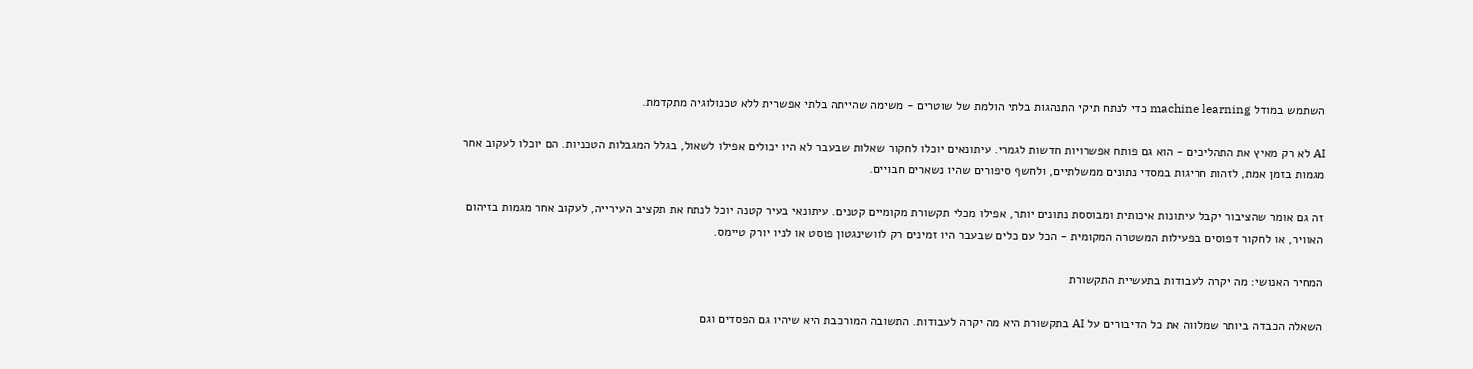השתמש במודל machine learning כדי לנתח תיקי התנהגות בלתי הולמת של שוטרים - משימה שהייתה בלתי אפשרית ללא טכנולוגיה מתקדמת.

AI לא רק מאיץ את התהליכים - הוא גם פותח אפשרויות חדשות לגמרי. עיתונאים יוכלו לחקור שאלות שבעבר לא היו יכולים אפילו לשאול, בגלל המגבלות הטכניות. הם יוכלו לעקוב אחר מגמות בזמן אמת, לזהות חריגות במסדי נתונים ממשלתיים, ולחשף סיפורים שהיו נשארים חבויים.

זה גם אומר שהציבור יקבל עיתונות איכותית ומבוססת נתונים יותר, אפילו מכלי תקשורת מקומיים קטנים. עיתונאי בעיר קטנה יוכל לנתח את תקציב העירייה, לעקוב אחר מגמות בזיהום האוויר, או לחקור דפוסים בפעילות המשטרה המקומית - הכל עם כלים שבעבר היו זמינים רק לוושינגטון פוסט או לניו יורק טיימס.

המחיר האנושי: מה יקרה לעבודות בתעשיית התקשורת

השאלה הכבדה ביותר שמלווה את כל הדיבורים על AI בתקשורת היא מה יקרה לעבודות. התשובה המורכבת היא שיהיו גם הפסדים וגם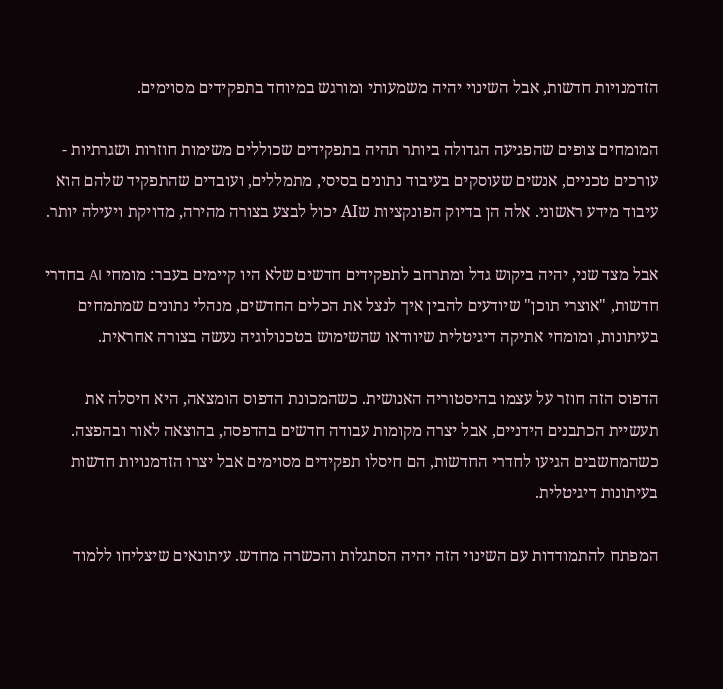הזדמנויות חדשות, אבל השינוי יהיה משמעותי ומורגש במיוחד בתפקידים מסוימים.

המומחים צופים שהפגיעה הגדולה ביותר תהיה בתפקידים שכוללים משימות חוזרות ושגרתיות - עורכים טכניים, אנשים שעוסקים בעיבוד נתונים בסיסי, מתמללים, ועובדים שהתפקיד שלהם הוא עיבוד מידע ראשוני. אלה הן בדיוק הפונקציות שAI יכול לבצע בצורה מהירה, מדויקת ויעילה יותר.

אבל מצד שני, יהיה ביקוש גדל ומתרחב לתפקידים חדשים שלא היו קיימים בעבר: מומחי AI בחדרי חדשות, "אוצרי תוכן" שיודעים להבין איך לנצל את הכלים החדשים, מנהלי נתונים שמתמחים בעיתונות, ומומחי אתיקה דיגיטלית שיוודאו שהשימוש בטכנולוגיה נעשה בצורה אחראית.

הדפוס הזה חוזר על עצמו בהיסטוריה האנושית. כשהמכונת הדפוס הומצאה, היא חיסלה את תעשיית הכתבנים הידניים, אבל יצרה מקומות עבודה חדשים בהדפסה, בהוצאה לאור ובהפצה. כשהמחשבים הגיעו לחדרי החדשות, הם חיסלו תפקידים מסוימים אבל יצרו הזדמנויות חדשות בעיתונות דיגיטלית.

המפתח להתמודדות עם השינוי הזה יהיה הסתגלות והכשרה מחדש. עיתונאים שיצליחו ללמוד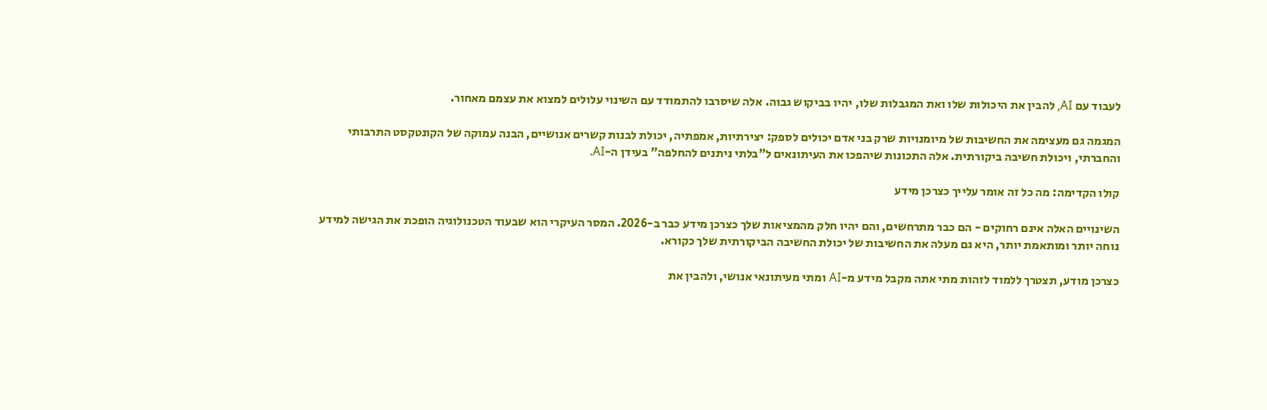לעבוד עם AI, להבין את היכולות שלו ואת המגבלות שלו, יהיו בביקוש גבוה. אלה שיסרבו להתמודד עם השינוי עלולים למצוא את עצמם מאחור.

המגמה גם מעצימה את החשיבות של מיומנויות שרק בני אדם יכולים לספק: יצירתיות, אמפתיה, יכולת לבנות קשרים אנושיים, הבנה עמוקה של הקונטקסט התרבותי והחברתי, ויכולת חשיבה ביקורתית. אלה התכונות שיהפכו את העיתונאים ל"בלתי ניתנים להחלפה" בעידן ה-AI.

קולו הקדימה: מה כל זה אומר עלייך כצרכן מידע

השינויים האלה אינם רחוקים - הם כבר מתרחשים, והם יהיו חלק מהמציאות שלך כצרכן מידע כבר ב-2026. המסר העיקרי הוא שבעוד הטכנולוגיה הופכת את הגישה למידע נוחה יותר ומותאמת יותר, היא גם מעלה את החשיבות של יכולת החשיבה הביקורתית שלך כקורא.

כצרכן מודע, תצטרך ללמוד לזהות מתי אתה מקבל מידע מ-AI ומתי מעיתונאי אנושי, ולהבין את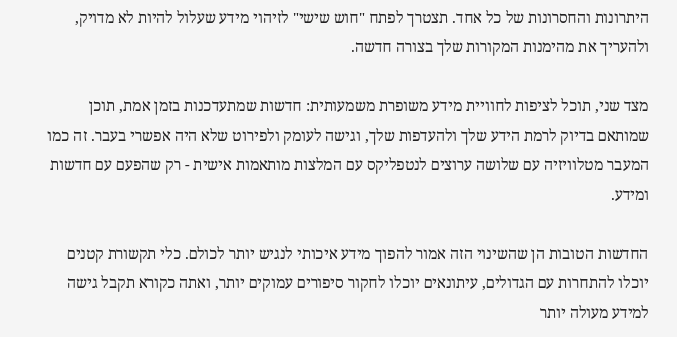היתרונות והחסרונות של כל אחד. תצטרך לפתח "חוש שישי" לזיהוי מידע שעלול להיות לא מדויק, ולהעריך את מהימנות המקורות שלך בצורה חדשה.

מצד שני, תוכל לציפות לחוויית מידע משופרת משמעותית: חדשות שמתעדכנות בזמן אמת, תוכן שמותאם בדיוק לרמת הידע שלך ולהעדפות שלך, וגישה לעומק ולפירוט שלא היה אפשרי בעבר. זה כמו המעבר מטלוויזיה עם שלושה ערוצים לנטפליקס עם המלצות מותאמות אישית - רק שהפעם עם חדשות ומידע.

החדשות הטובות הן שהשינוי הזה אמור להפוך מידע איכותי לנגיש יותר לכולם. כלי תקשורת קטנים יוכלו להתחרות עם הגדולים, עיתונאים יוכלו לחקור סיפורים עמוקים יותר, ואתה כקורא תקבל גישה למידע מעולה יותר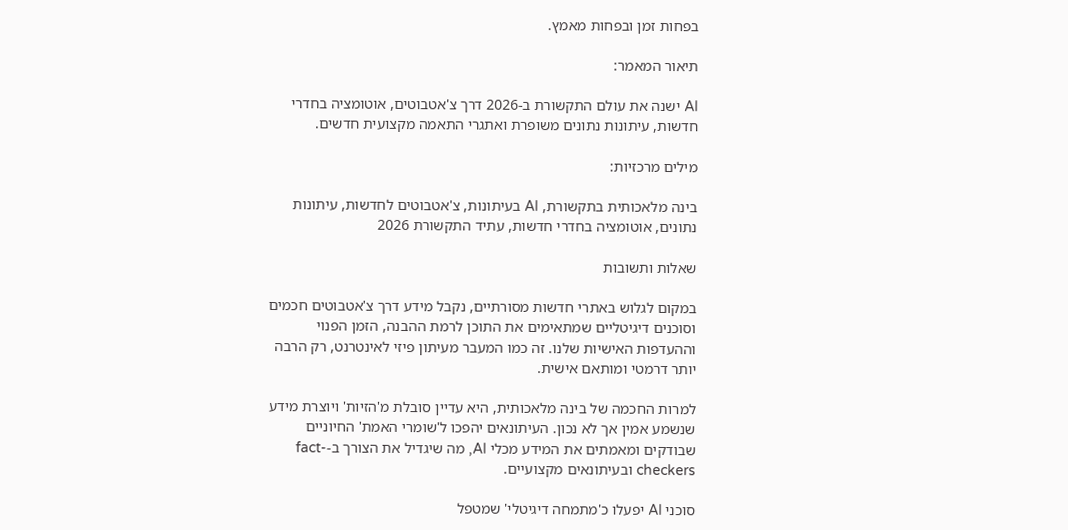בפחות זמן ובפחות מאמץ.

תיאור המאמר:

AI ישנה את עולם התקשורת ב-2026 דרך צ'אטבוטים, אוטומציה בחדרי חדשות, עיתונות נתונים משופרת ואתגרי התאמה מקצועית חדשים.

מילים מרכזיות:

בינה מלאכותית בתקשורת, AI בעיתונות, צ'אטבוטים לחדשות, עיתונות נתונים, אוטומציה בחדרי חדשות, עתיד התקשורת 2026

שאלות ותשובות

במקום לגלוש באתרי חדשות מסורתיים, נקבל מידע דרך צ'אטבוטים חכמים וסוכנים דיגיטליים שמתאימים את התוכן לרמת ההבנה, הזמן הפנוי וההעדפות האישיות שלנו. זה כמו המעבר מעיתון פיזי לאינטרנט, רק הרבה יותר דרמטי ומותאם אישית.

למרות החכמה של בינה מלאכותית, היא עדיין סובלת מ'הזיות' ויוצרת מידע שנשמע אמין אך לא נכון. העיתונאים יהפכו ל'שומרי האמת' החיוניים שבודקים ומאמתים את המידע מכלי AI, מה שיגדיל את הצורך ב-fact-checkers ובעיתונאים מקצועיים.

סוכני AI יפעלו כ'מתמחה דיגיטלי' שמטפל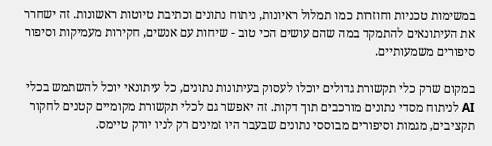במשימות טכניות וחוזרות כמו תמלול ראיונות, ניתוח נתונים וכתיבת טיוטות ראשונות. זה ישחרר את העיתונאים להתמקד במה שהם עושים הכי טוב - שיחות עם אנשים, חקירות מעמיקות וסיפור סיפורים משמעותיים.

במקום שרק כלי תקשורת גדולים יוכלו לעסוק בעיתונות נתונים, כל עיתונאי יוכל להשתמש בכלי AI לניתוח מסדי נתונים מורכבים תוך דקות. זה יאפשר גם לכלי תקשורת מקומיים קטנים לחקור תקציבים, מגמות וסיפורים מבוססי נתונים שבעבר היו זמינים רק לניו יורק טיימס.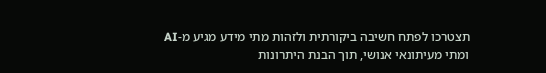תצטרכו לפתח חשיבה ביקורתית ולזהות מתי מידע מגיע מ-AI ומתי מעיתונאי אנושי, תוך הבנת היתרונות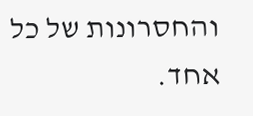והחסרונות של כל אחד.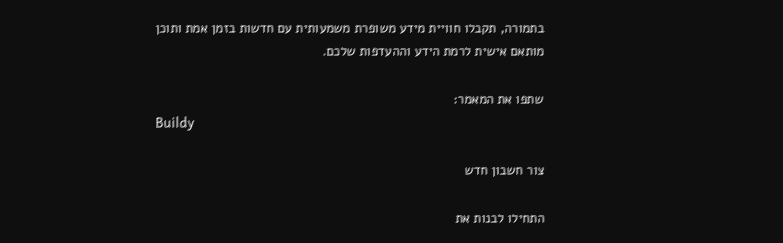בתמורה, תקבלו חוויית מידע משופרת משמעותית עם חדשות בזמן אמת ותוכן מותאם אישית לרמת הידע וההעדפות שלכם.

שתפו את המאמר:
Buildy

צור חשבון חדש

התחילו לבנות את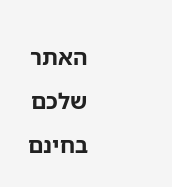האתר שלכם בחינם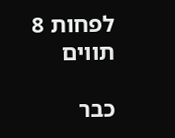לפחות 8 תווים

כבר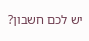יש לכם חשבון?